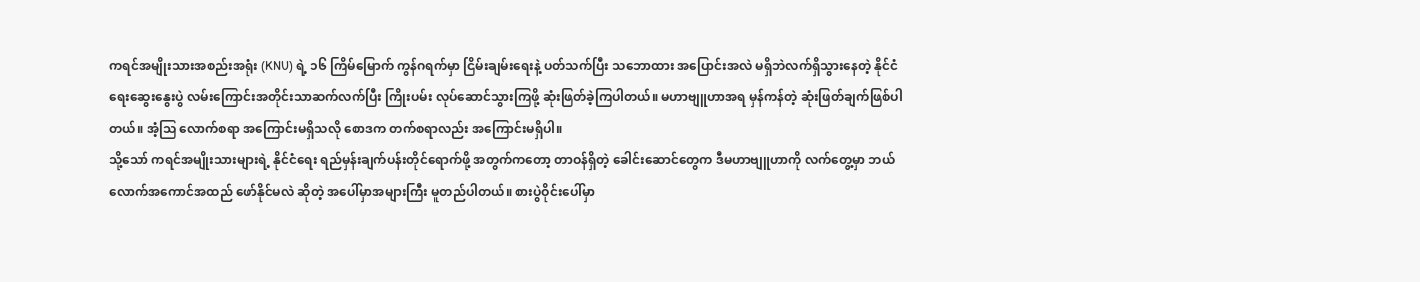ကရင်အမျိုးသားအစည်းအရုံး (KNU) ရဲ့ ၁၆ ကြိမ်မြောက် ကွန်ဂရက်မှာ ငြိမ်းချမ်းရေးနဲ့ ပတ်သက်ပြီး သဘောထား အပြောင်းအလဲ မရှိဘဲလက်ရှိသွားနေတဲ့ နိုင်ငံရေးဆွေးနွေးပွဲ လမ်းကြောင်းအတိုင်းသာဆက်လက်ပြီး ကြိုးပမ်း လုပ်ဆောင်သွားကြဖို့ ဆုံးဖြတ်ခဲ့ကြပါတယ်။ မဟာဗျူဟာအရ မှန်ကန်တဲ့ ဆုံးဖြတ်ချက်ဖြစ်ပါတယ်။ အံ့သြ လောက်စရာ အကြောင်းမရှိသလို စောဒက တက်စရာလည်း အကြောင်းမရှိပါ။
သို့သော် ကရင်အမျိုးသားများရဲ့ နိုင်ငံရေး ရည်မှန်းချက်ပန်းတိုင်ရောက်ဖို့ အတွက်ကတော့ တာဝန်ရှိတဲ့ ခေါင်းဆောင်တွေက ဒီမဟာဗျူဟာကို လက်တွေ့မှာ ဘယ်လောက်အကောင်အထည် ဖော်နိုင်မလဲ ဆိုတဲ့ အပေါ်မှာအများကြီး မူတည်ပါတယ်။ စားပွဲဝိုင်းပေါ်မှာ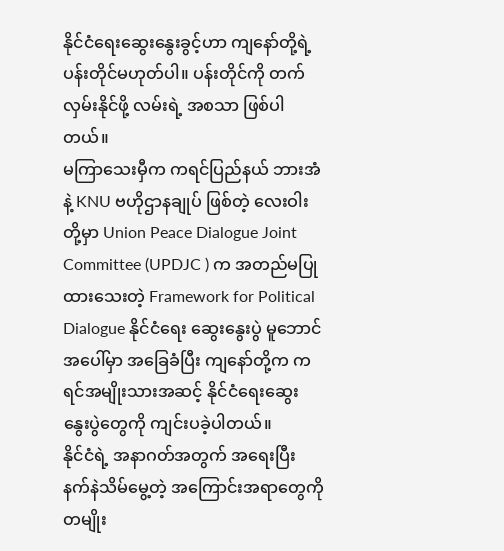နိုင်ငံရေးဆွေးနွေးခွင့်ဟာ ကျနော်တို့ရဲ့ ပန်းတိုင်မဟုတ်ပါ။ ပန်းတိုင်ကို တက်လှမ်းနိုင်ဖို့ လမ်းရဲ့ အစသာ ဖြစ်ပါတယ်။
မကြာသေးမှီက ကရင်ပြည်နယ် ဘားအံနဲ့ KNU ဗဟိုဌာနချုပ် ဖြစ်တဲ့ လေးဝါး တို့မှာ Union Peace Dialogue Joint Committee (UPDJC ) က အတည်မပြုထားသေးတဲ့ Framework for Political Dialogue နိုင်ငံရေး ဆွေးနွေးပွဲ မူဘောင်အပေါ်မှာ အခြေခံပြီး ကျနော်တို့က ကရင်အမျိုးသားအဆင့် နိုင်ငံရေးဆွေးနွေးပွဲတွေကို ကျင်းပခဲ့ပါတယ်။
နိုင်ငံရဲ့ အနာဂတ်အတွက် အရေးပြီး နက်နဲသိမ်မွေ့တဲ့ အကြောင်းအရာတွေကို တမျိုး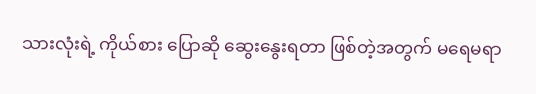သားလုံးရဲ့ ကိုယ်စား ပြောဆို ဆွေးနွေးရတာ ဖြစ်တဲ့အတွက် မရေမရာ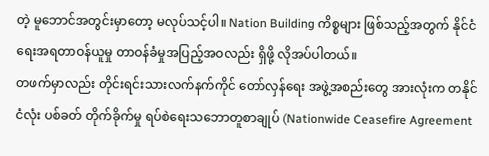တဲ့ မူဘောင်အတွင်းမှာတော့ မလုပ်သင့်ပါ။ Nation Building ကိစ္စများ ဖြစ်သည့်အတွက် နိုင်ငံရေးအရတာဝန်ယူမှု တာဝန်ခံမှုအပြည့်အဝလည်း ရှိဖို့ လိုအပ်ပါတယ်။
တဖက်မှာလည်း တိုင်းရင်းသားလက်နက်ကိုင် တော်လှန်ရေး အဖွဲ့အစည်းတွေ အားလုံးက တနိုင်ငံလုံး ပစ်ခတ် တိုက်ခိုက်မှု ရပ်စဲရေးသဘောတူစာချုပ် (Nationwide Ceasefire Agreement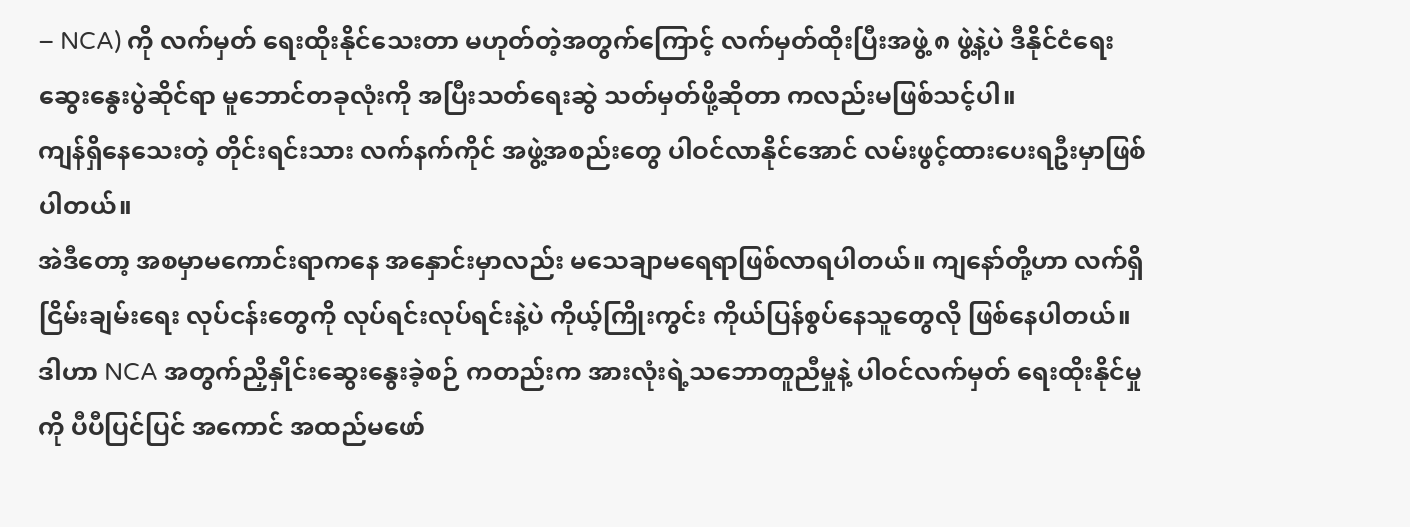– NCA) ကို လက်မှတ် ရေးထိုးနိုင်သေးတာ မဟုတ်တဲ့အတွက်ကြောင့် လက်မှတ်ထိုးပြီးအဖွဲ့ ၈ ဖွဲ့နဲ့ပဲ ဒီနိုင်ငံရေး ဆွေးနွေးပွဲဆိုင်ရာ မူဘောင်တခုလုံးကို အပြီးသတ်ရေးဆွဲ သတ်မှတ်ဖို့ဆိုတာ ကလည်းမဖြစ်သင့်ပါ။
ကျန်ရှိနေသေးတဲ့ တိုင်းရင်းသား လက်နက်ကိုင် အဖွဲ့အစည်းတွေ ပါဝင်လာနိုင်အောင် လမ်းဖွင့်ထားပေးရဦးမှာဖြစ်ပါတယ်။
အဲဒီတော့ အစမှာမကောင်းရာကနေ အနှောင်းမှာလည်း မသေချာမရေရာဖြစ်လာရပါတယ်။ ကျနော်တို့ဟာ လက်ရှိငြိမ်းချမ်းရေး လုပ်ငန်းတွေကို လုပ်ရင်းလုပ်ရင်းနဲ့ပဲ ကိုယ့်ကြိုးကွင်း ကိုယ်ပြန်စွပ်နေသူတွေလို ဖြစ်နေပါတယ်။ ဒါဟာ NCA အတွက်ညှိနှိုင်းဆွေးနွေးခဲ့စဉ် ကတည်းက အားလုံးရဲ့သဘောတူညီမှုနဲ့ ပါဝင်လက်မှတ် ရေးထိုးနိုင်မှုကို ပီပီပြင်ပြင် အကောင် အထည်မဖော်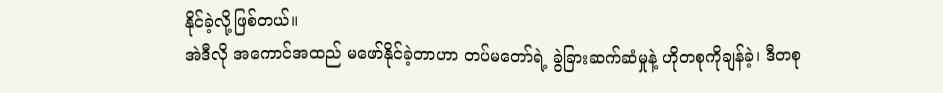နိုင်ခဲ့လို့ဖြစ်တယ်။
အဲဒီလို အကောင်အထည် မဖော်နိုင်ခဲ့တာဟာ တပ်မတော်ရဲ့ ခွဲခြားဆက်ဆံမှုနဲ့ ဟိုတစုကိုချန်ခဲ့၊ ဒီတစု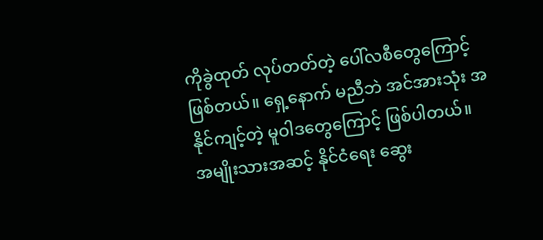ကိုခွဲထုတ် လုပ်တတ်တဲ့ ပေါ်လစီတွေကြောင့် ဖြစ်တယ်။ ရှေ့နောက် မညီဘဲ အင်အားသုံး အနိုင်ကျင့်တဲ့ မူဝါဒတွေကြောင့် ဖြစ်ပါတယ်။
အမျိုးသားအဆင့် နိုင်ငံရေး ဆွေး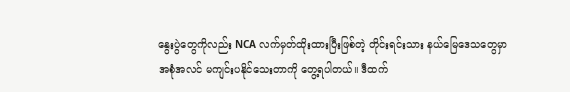နွေးပွဲတွေကိုလည်း NCA လက်မှတ်ထိုးထားပြီးဖြစ်တဲ့ တိုင်းရင်းသား နယ်မြေဒေသတွေမှာ အစုံအလင် မကျင်းပနိုင်သေးတာကို တွေ့ရပါတယ်။ ဒီထက်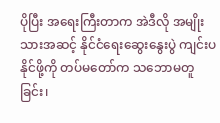ပိုပြီး အရေးကြီးတာက အဲဒီလို အမျိုးသားအဆင့် နိုင်ငံရေးဆွေးနွေးပွဲ ကျင်းပနိုင်ဖို့ကို တပ်မတော်က သဘောမတူခြင်း၊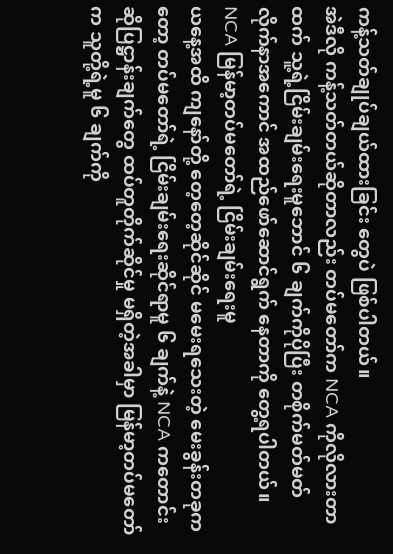ကန့်သတ်ချုပ်ချယ်ထားခြင်း တွေပဲ ဖြစ်ပါတယ်။
အဲဒီလို ကန့်သတ်တယ်ဆိုတာလည်း တပ်မတော်က NCA ကိုလိုလားတာထက် သူ့ရဲ့ငြိမ်းချမ်းရေးမူဘောင် ၆ ချက်ကိုပိုပြီး တစိုက်မတ်မတ် လိုက်နာအကောင် အထည်ဖော်ဆောင်ရွက် နေတာကို တွေ့ရပါတယ်။
NCA မြန်မာ့တပ်မတော်ရဲ့ ငြိမ်းချမ်းရေးမူ
ယနေ့အထိ ကျနော်တို့ တေ့တေ့ဆိုင်ဆိုင် မမေးရသေးတဲ့ မေးခွန်းတခုကတော့ တပ်မတော်ရဲ့ ငြိမ်းချမ်းရေးဆိုင်ရာမူ ၆ ချက်နဲ့ NCA ကတောင်းဆိုပြဋ္ဌာန်းချက်တွေ ထပ်တူတိုက်ဆိုင်မှု မရှိတဲ့အခါမှာ မြန်မာ့တပ်မတော်က သူတို့ရဲ့မူ ၆ ချက်ကို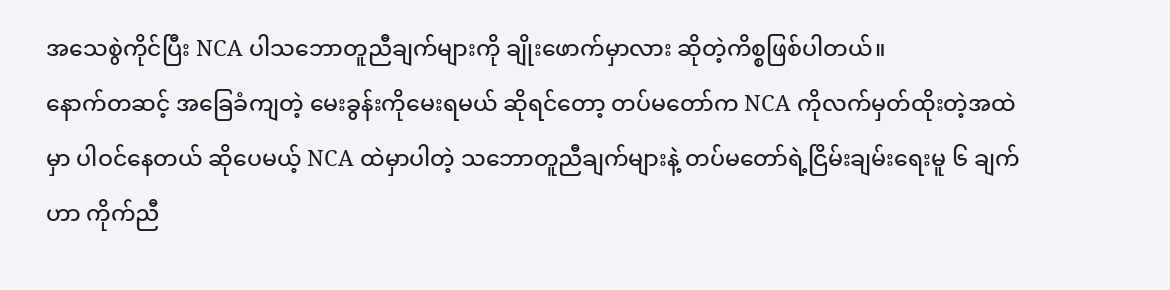အသေစွဲကိုင်ပြီး NCA ပါသဘောတူညီချက်များကို ချိုးဖောက်မှာလား ဆိုတဲ့ကိစ္စဖြစ်ပါတယ်။
နောက်တဆင့် အခြေခံကျတဲ့ မေးခွန်းကိုမေးရမယ် ဆိုရင်တော့ တပ်မတော်က NCA ကိုလက်မှတ်ထိုးတဲ့အထဲမှာ ပါဝင်နေတယ် ဆိုပေမယ့် NCA ထဲမှာပါတဲ့ သဘောတူညီချက်များနဲ့ တပ်မတော်ရဲ့ငြိမ်းချမ်းရေးမူ ၆ ချက်ဟာ ကိုက်ညီ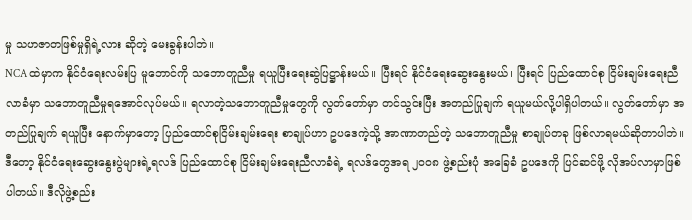မှု သဟဇာတဖြစ်မှုရှိရဲ့လား ဆိုတဲ့ မေးခွန်းပါဘဲ။
NCA ထဲမှာက နိုင်ငံရေးလမ်းပြ မူဘောင်ကို သဘောတူညီမှု ရယူပြီးရေးဆွဲပြဋ္ဌာန်းမယ်။ ပြီးရင် နိုင်ငံရေးဆွေးနွေးမယ်၊ ပြီးရင် ပြည်ထောင်စု ငြိမ်းချမ်းရေးညီလာခံမှာ သဘောတူညီမှုရအောင်လုပ်မယ်။ ရလာတဲ့သဘောတူညီမှုတွေကို လွတ်တော်မှာ တင်သွင်းပြီး အတည်ပြုချက် ရယူမယ်လို့ပါရှိပါတယ်။ လွတ်တော်မှာ အတည်ပြုချက် ရယူပြီး နောက်မှာတော့ ပြည်ထောင်စုငြိမ်းချမ်းရေး စာချုပ်ဟာ ဥပဒေကဲ့သို့ အာဏာတည်တဲ့ သဘောတူညီမှု စာချုပ်တခု ဖြစ်လာရမယ်ဆိုတာပါဘဲ။
ဒီတော့ နိုင်ငံရေးဆွေးနွေးပွဲများရဲ့ရလဒ် ပြည်ထောင်စု ငြိမ်းချမ်းရေးညီလာခံရဲ့ ရလဒ်တွေအရ ၂၀၀၈ ဖွဲ့စည်းပုံ အခြေခံ ဥပဒေကို ပြင်ဆင်ဖို့ လိုအပ်လာမှာဖြစ်ပါတယ်။ ဒီလိုဖွဲ့စည်း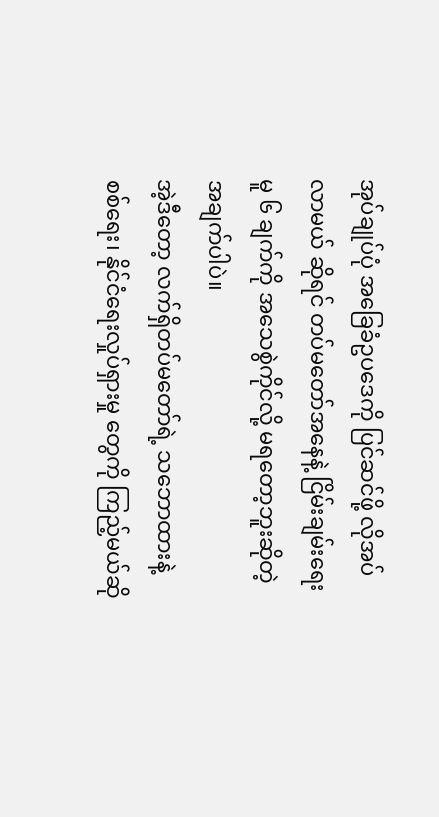အုပ်ချုပ်ပုံ အခြေခံဥပဒေကို ပြင်ဆင်ဖို့ လိုအပ်လာမယ် ဆိုရင် တပ်မတော်အနေနဲ့ ငြိမ်းချမ်းရေးမူ ၆ ချက်ကို အသေစွဲကိုင်လို့ မရတော့ဘူးဆိုတဲ့ အချက်ပါပဲ။
အဲ့ဒီတော့ လက်ရှိတပ်မတော်ရဲ့ သဘောထားနဲ့ စစ်ရေး၊ နိုင်ငံရေးလှုပ်ရှားမှု တွေကို ကြည့်မယ်ဆို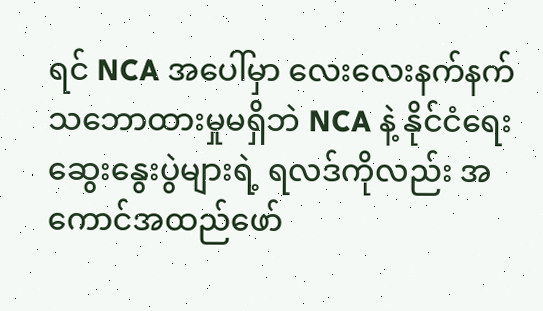ရင် NCA အပေါ်မှာ လေးလေးနက်နက် သဘောထားမှုမရှိဘဲ NCA နဲ့ နိုင်ငံရေးဆွေးနွေးပွဲများရဲ့ ရလဒ်ကိုလည်း အကောင်အထည်ဖော်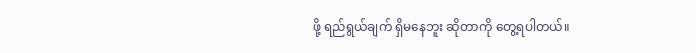ဖို့ ရည်ရွယ်ချက် ရှိမနေဘူး ဆိုတာကို တွေ့ရပါတယ်။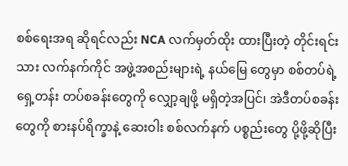စစ်ရေးအရ ဆိုရင်လည်း NCA လက်မှတ်ထိုး ထားပြီးတဲ့ တိုင်းရင်းသား လက်နက်ကိုင် အဖွဲ့အစည်းများရဲ့ နယ်မြေ တွေမှာ စစ်တပ်ရဲ့ ရှေ့တန်း တပ်စခန်းတွေကို လျှော့ချဖို့ မရှိတဲ့အပြင်၊ အဲဒီတပ်စခန်းတွေကို စားနပ်ရိက္ခာနဲ့ ဆေးဝါး စစ်လက်နက် ပစ္စည်းတွေ ပို့ဖို့ဆိုပြီး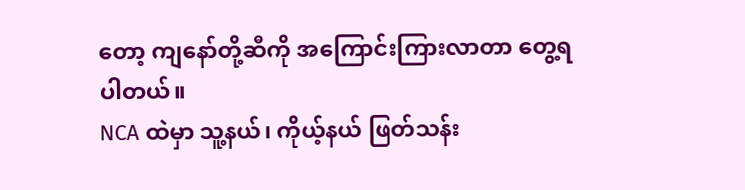တော့ ကျနော်တို့ဆီကို အကြောင်းကြားလာတာ တွေ့ရပါတယ်။
NCA ထဲမှာ သူ့နယ်၊ ကိုယ့်နယ် ဖြတ်သန်း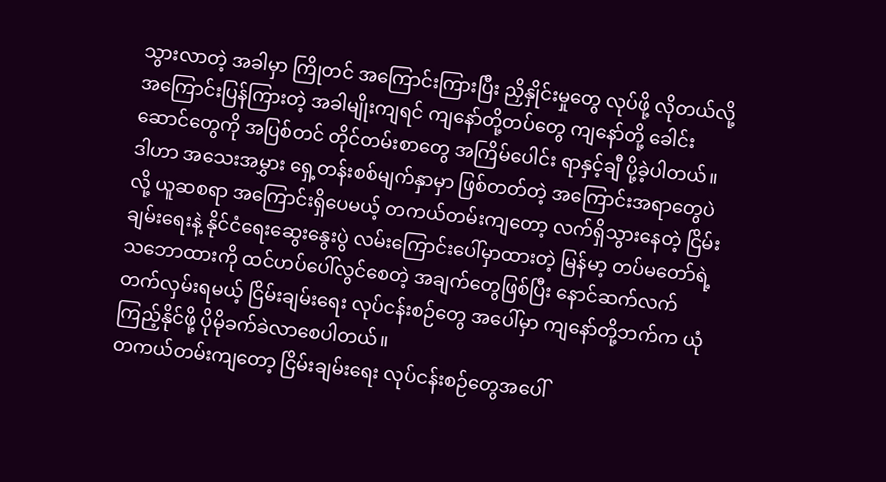သွားလာတဲ့ အခါမှာ ကြိုတင် အကြောင်းကြားပြီး ညှိနှိုင်းမှုတွေ လုပ်ဖို့ လိုတယ်လို့ အကြောင်းပြန်ကြားတဲ့ အခါမျိုးကျရင် ကျနော်တို့တပ်တွေ ကျနော်တို့ ခေါင်းဆောင်တွေကို အပြစ်တင် တိုင်တမ်းစာတွေ အကြိမ်ပေါင်း ရာနှင့်ချီ ပို့ခဲ့ပါတယ်။
ဒါဟာ အသေးအမွှား ရှေ့တန်းစစ်မျက်နှာမှာ ဖြစ်တတ်တဲ့ အကြောင်းအရာတွေပဲလို့ ယူဆစရာ အကြောင်းရှိပေမယ့် တကယ်တမ်းကျတော့ လက်ရှိသွားနေတဲ့ ငြိမ်းချမ်းရေးနဲ့ နိုင်ငံရေးဆွေးနွေးပွဲ လမ်းကြောင်းပေါ်မှာထားတဲ့ မြန်မာ့ တပ်မတော်ရဲ့ သဘောထားကို ထင်ဟပ်ပေါ်လွင်စေတဲ့ အချက်တွေဖြစ်ပြီး နောင်ဆက်လက် တက်လှမ်းရမယ့် ငြိမ်းချမ်းရေး လုပ်ငန်းစဉ်တွေ အပေါ်မှာ ကျနော်တို့ဘက်က ယုံကြည့်နိုင်ဖို့ ပိုမိုခက်ခဲလာစေပါတယ်။
တကယ်တမ်းကျတော့ ငြိမ်းချမ်းရေး လုပ်ငန်းစဉ်တွေအပေါ်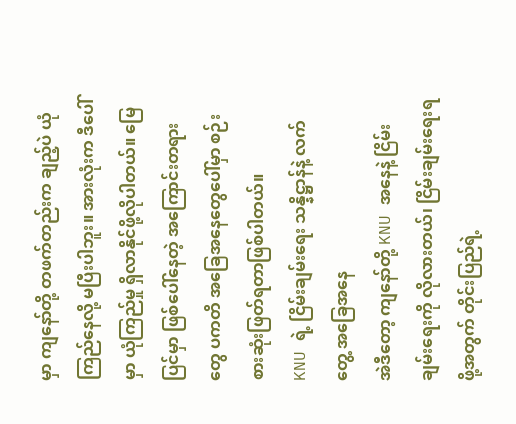မှာ ကျနော်တို့ တဖက်တည်းက ချည့်ပဲ ယုံကြည်နေလို့ မပြီးပါဘူး။ အားလုံးက ဒီပေါ်မှာ ယုံကြည်မှု ရှိလာနိုင်ဖို့လိုပါတယ်။ မြေပြင်မှာ ဖြစ်ပေါ်နေတဲ့ အကြောင်းတရားတွေ ပကတိ အခြေအနေတွေပေါ်မှာ စဉ်းစားဆုံးဖြတ်ရတာဖြစ်ပါတယ်။
KNU ရဲ့ ငြိမ်းချမ်းရေး သန္နိဋ္ဌာန်နဲ့ လက်တွေ့ အခြေအနေ
အဲဒီတော့ ကျနော်တို့ KNU အနေနဲ့ ငြိမ်းချမ်းရေးကို လိုလားတယ်၊ ငြိမ်းချမ်းရေးရဖို့အတွက် တိုင်းပြည်ရဲ့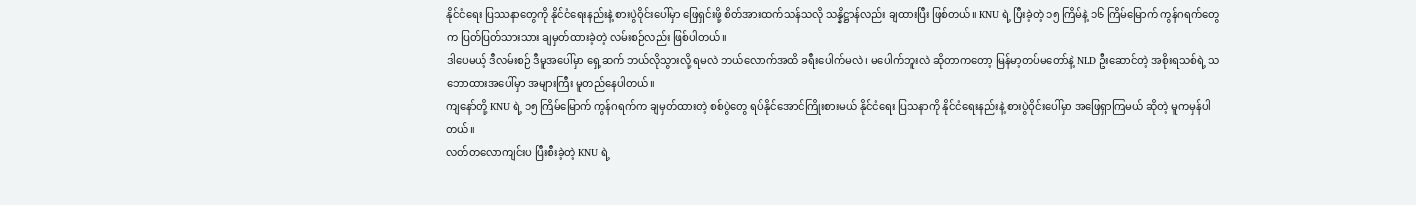နိုင်ငံရေး ပြဿနာတွေကို နိုင်ငံရေးနည်းနဲ့ စားပွဲဝိုင်းပေါ်မှာ ဖြေရှင်းဖို့ စိတ်အားထက်သန်သလို သန္နိဋ္ဌာန်လည်း ချထားပြီး ဖြစ်တယ်။ KNU ရဲ့ ပြီးခဲ့တဲ့ ၁၅ ကြိမ်နဲ့ ၁၆ ကြိမ်မြောက် ကွန်ဂရက်တွေက ပြတ်ပြတ်သားသား ချမှတ်ထားခဲ့တဲ့ လမ်းစဉ်လည်း ဖြစ်ပါတယ်။
ဒါပေမယ့် ဒီလမ်းစဉ် ဒီမူအပေါ်မှာ ရှေ့ဆက် ဘယ်လိုသွားလို့ ရမလဲ ဘယ်လောက်အထိ ခရီးပေါက်မလဲ၊ မပေါက်ဘူးလဲ ဆိုတာကတော့ မြန်မာ့တပ်မတော်နဲ့ NLD ဦးဆောင်တဲ့ အစိုးရသစ်ရဲ့ သဘောထားအပေါ်မှာ အများကြီး မူတည်နေပါတယ်။
ကျနော်တို့ KNU ရဲ့ ၁၅ ကြိမ်မြောက် ကွန်ဂရက်က ချမှတ်ထားတဲ့ စစ်ပွဲတွေ ရပ်နိုင်အောင်ကြိုးစားမယ် နိုင်ငံရေး ပြသနာကို နိုင်ငံရေးနည်းနဲ့ စားပွဲဝိုင်းပေါ်မှာ အဖြေရှာကြမယ် ဆိုတဲ့ မူကမှန်ပါတယ်။
လတ်တလောကျင်းပ ပြီးစီးခဲ့တဲ့ KNU ရဲ့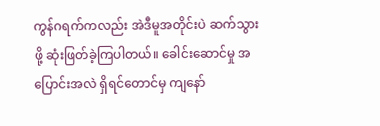ကွန်ဂရက်ကလည်း အဲဒီမူအတိုင်းပဲ ဆက်သွားဖို့ ဆုံးဖြတ်ခဲ့ကြပါတယ်။ ခေါင်းဆောင်မှု အပြောင်းအလဲ ရှိရင်တောင်မှ ကျနော်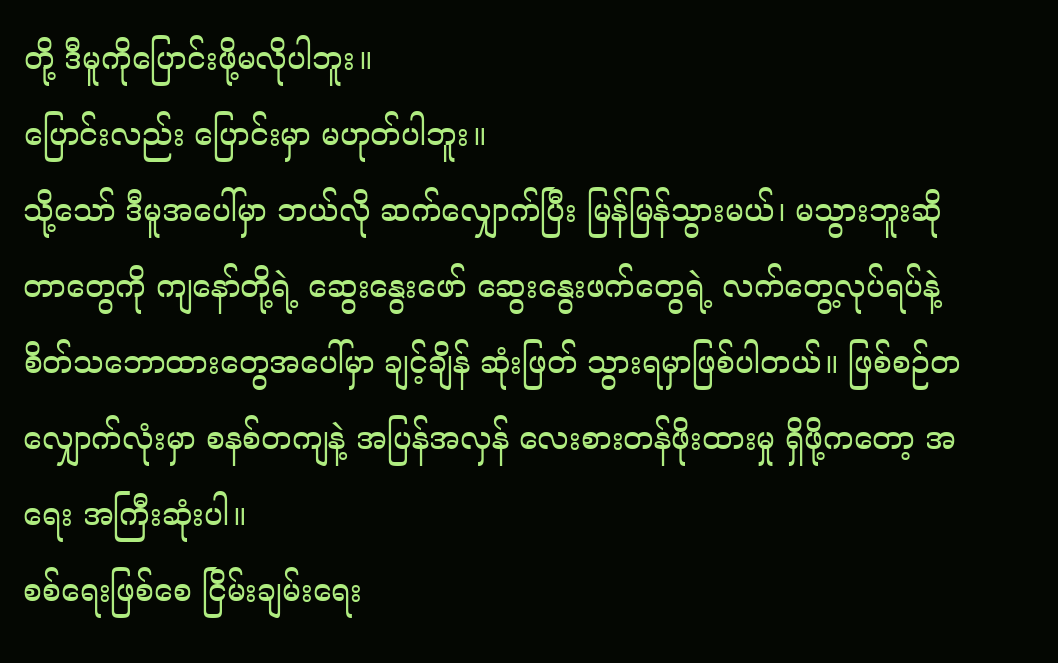တို့ ဒီမူကိုပြောင်းဖို့မလိုပါဘူး။
ပြောင်းလည်း ပြောင်းမှာ မဟုတ်ပါဘူး။
သို့သော် ဒီမူအပေါ်မှာ ဘယ်လို ဆက်လျှောက်ပြီး မြန်မြန်သွားမယ်၊ မသွားဘူးဆိုတာတွေကို ကျနော်တို့ရဲ့ ဆွေးနွေးဖော် ဆွေးနွေးဖက်တွေရဲ့ လက်တွေ့လုပ်ရပ်နဲ့ စိတ်သဘောထားတွေအပေါ်မှာ ချင့်ချိန် ဆုံးဖြတ် သွားရမှာဖြစ်ပါတယ်။ ဖြစ်စဉ်တလျှောက်လုံးမှာ စနစ်တကျနဲ့ အပြန်အလှန် လေးစားတန်ဖိုးထားမှု ရှိဖို့ကတော့ အရေး အကြီးဆုံးပါ။
စစ်ရေးဖြစ်စေ ငြိမ်းချမ်းရေး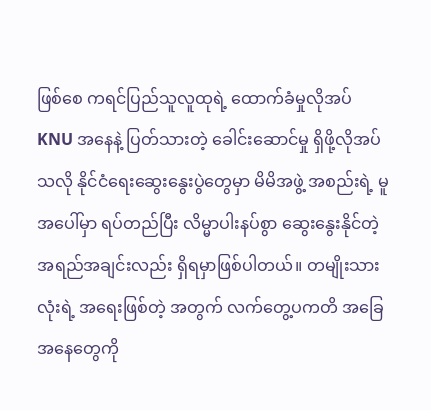ဖြစ်စေ ကရင်ပြည်သူလူထုရဲ့ ထောက်ခံမှုလိုအပ်
KNU အနေနဲ့ ပြတ်သားတဲ့ ခေါင်းဆောင်မှု ရှိဖို့လိုအပ်သလို နိုင်ငံရေးဆွေးနွေးပွဲတွေမှာ မိမိအဖွဲ့ အစည်းရဲ့ မူအပေါ်မှာ ရပ်တည်ပြီး လိမ္မာပါးနပ်စွာ ဆွေးနွေးနိုင်တဲ့ အရည်အချင်းလည်း ရှိရမှာဖြစ်ပါတယ်။ တမျိုးသားလုံးရဲ့ အရေးဖြစ်တဲ့ အတွက် လက်တွေ့ပကတိ အခြေအနေတွေကို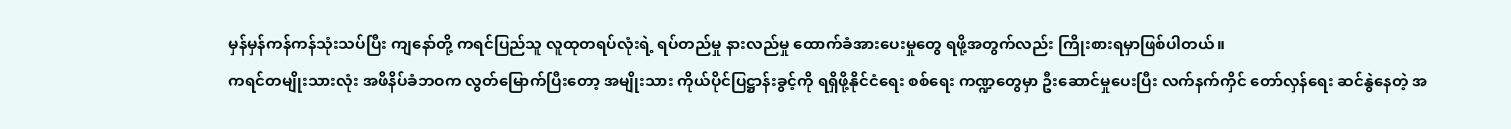မှန်မှန်ကန်ကန်သုံးသပ်ပြီး ကျနော်တို့ ကရင်ပြည်သူ လူထုတရပ်လုံးရဲ့ ရပ်တည်မှု နားလည်မှု ထောက်ခံအားပေးမှုတွေ ရဖို့အတွက်လည်း ကြိုးစားရမှာဖြစ်ပါတယ်။
ကရင်တမျိုးသားလုံး အဖိနိပ်ခံဘဝက လွတ်မြောက်ပြီးတော့ အမျိုးသား ကိုယ်ပိုင်ပြဋ္ဌာန်းခွင့်ကို ရရှိဖို့နိုင်ငံရေး စစ်ရေး ကဏ္ဍတွေမှာ ဦးဆောင်မှုပေးပြီး လက်နက်ကှိင် တော်လှန်ရေး ဆင်နွဲနေတဲ့ အ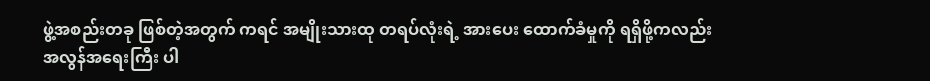ဖွဲ့အစည်းတခု ဖြစ်တဲ့အတွက် ကရင် အမျိုးသားထု တရပ်လုံးရဲ့ အားပေး ထောက်ခံမှုကို ရရှိဖို့ကလည်း အလွန်အရေးကြီး ပါ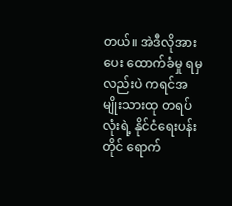တယ်။ အဲဒီလိုအားပေး ထောက်ခံမှု ရမှလည်းပဲ ကရင်အမျိုးသားထု တရပ်လုံးရဲ့ နိုင်ငံရေးပန်းတိုင် ရောက်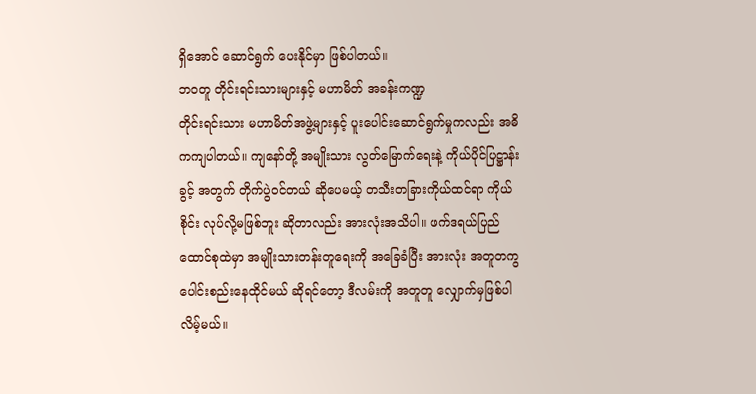ရှိအောင် ဆောင်ရွက် ပေးနိုင်မှာ ဖြစ်ပါတယ်။
ဘဝတူ တိုင်းရင်းသားများနှင့် မဟာမိတ် အခန်းကဏ္ဍ
တိုင်းရင်းသား မဟာမိတ်အဖွဲ့များနှင့် ပူးပေါင်းဆောင်ရွက်မှုကလည်း အဓိကကျပါတယ်။ ကျနော်တို့ အမျိုးသား လွတ်မြောက်ရေးနဲ့ ကိုယ်ပိုင်ပြဋ္ဌာန်းခွင့် အတွက် တိုက်ပွဲဝင်တယ် ဆိုပေမယ့် တသီးတခြားကိုယ်ထင်ရာ ကိုယ်စိုင်း လုပ်လို့မဖြစ်ဘူး ဆိုတာလည်း အားလုံးအသိပါ။ ဖက်ဒရယ်ပြည်ထောင်စုထဲမှာ အမျိုးသားတန်းတူရေးကို အခြေခံပြီး အားလုံး အတူတကွ ပေါင်းစည်းနေထိုင်မယ် ဆိုရင်တော့ ဒီလမ်းကို အတူတူ လျှောက်မှဖြစ်ပါလိမ့်မယ်။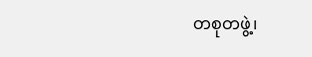တစုတဖွဲ့၊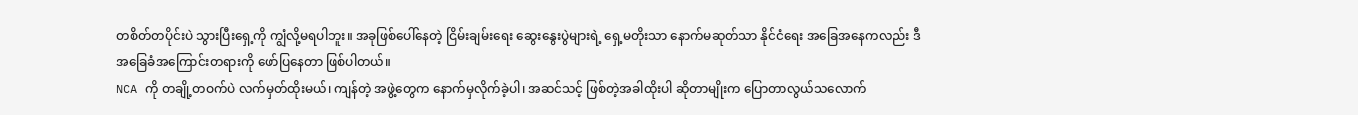တစိတ်တပိုင်းပဲ သွားပြီးရှေ့ကို ကျွံလို့မရပါဘူး။ အခုဖြစ်ပေါ်နေတဲ့ ငြိမ်းချမ်းရေး ဆွေးနွေးပွဲများရဲ့ ရှေ့မတိုးသာ နောက်မဆုတ်သာ နိုင်ငံရေး အခြေအနေကလည်း ဒီအခြေခံအကြောင်းတရားကို ဖော်ပြနေတာ ဖြစ်ပါတယ်။
NCA ကို တချို့တဝက်ပဲ လက်မှတ်ထိုးမယ်၊ ကျန်တဲ့ အဖွဲ့တွေက နောက်မှလိုက်ခဲ့ပါ၊ အဆင်သင့် ဖြစ်တဲ့အခါထိုးပါ ဆိုတာမျိုးက ပြောတာလွယ်သလောက်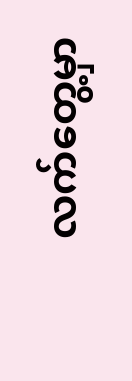လက်တွေ့မှာ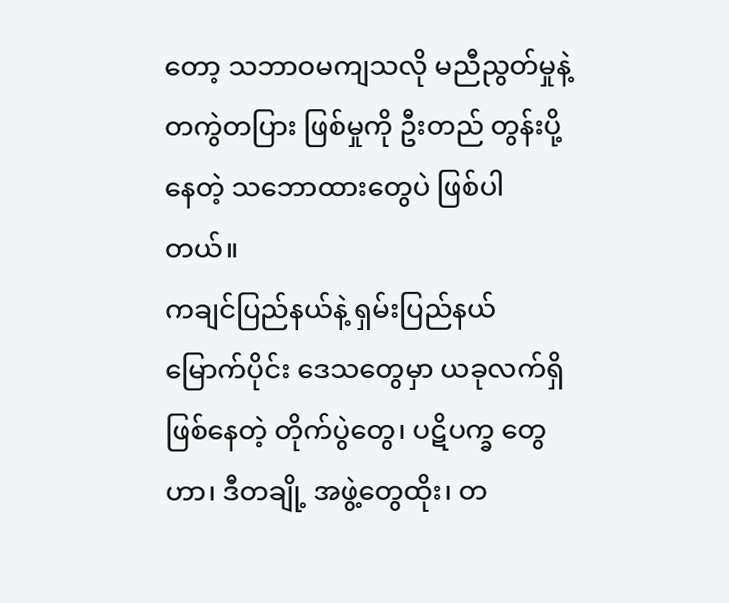တော့ သဘာဝမကျသလို မညီညွတ်မှုနဲ့ တကွဲတပြား ဖြစ်မှုကို ဦးတည် တွန်းပို့နေတဲ့ သဘောထားတွေပဲ ဖြစ်ပါတယ်။
ကချင်ပြည်နယ်နဲ့ ရှမ်းပြည်နယ်မြောက်ပိုင်း ဒေသတွေမှာ ယခုလက်ရှိ ဖြစ်နေတဲ့ တိုက်ပွဲတွေ၊ ပဋိပက္ခ တွေဟာ၊ ဒီတချို့ အဖွဲ့တွေထိုး၊ တ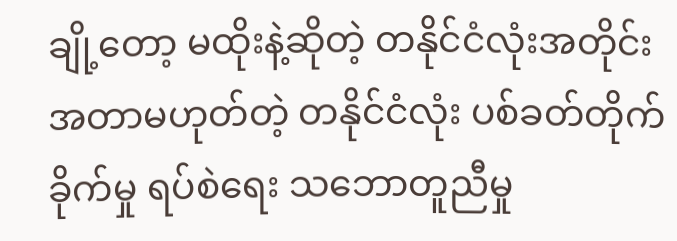ချို့တော့ မထိုးနဲ့ဆိုတဲ့ တနိုင်ငံလုံးအတိုင်း အတာမဟုတ်တဲ့ တနိုင်ငံလုံး ပစ်ခတ်တိုက်ခိုက်မှု ရပ်စဲရေး သဘောတူညီမှု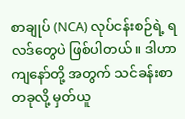စာချုပ် (NCA) လုပ်ငန်းစဉ်ရဲ့ ရလဒ်တွေပဲ ဖြစ်ပါတယ်။ ဒါဟာကျနော်တို့ အတွက် သင်ခန်းစာ တခုလို့ မှတ်ယူ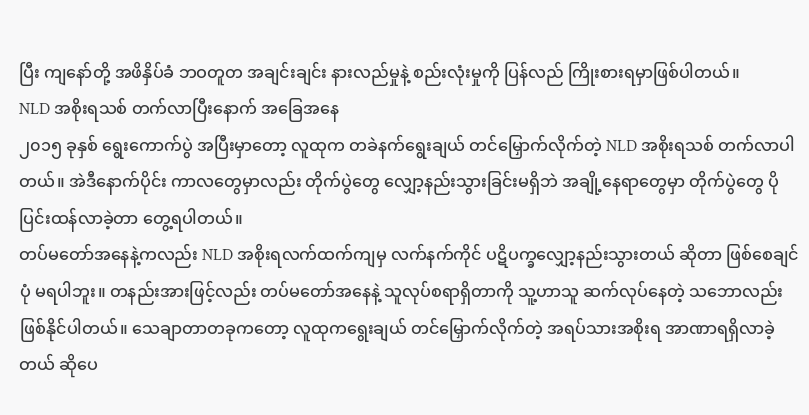ပြီး ကျနော်တို့ အဖိနှိပ်ခံ ဘဝတူတ အချင်းချင်း နားလည်မှုနဲ့ စည်းလုံးမှုကို ပြန်လည် ကြိုးစားရမှာဖြစ်ပါတယ်။
NLD အစိုးရသစ် တက်လာပြီးနောက် အခြေအနေ
၂၀၁၅ ခုနှစ် ရွေးကောက်ပွဲ အပြီးမှာတော့ လူထုက တခဲနက်ရွေးချယ် တင်မြှောက်လိုက်တဲ့ NLD အစိုးရသစ် တက်လာပါတယ်။ အဲဒီနောက်ပိုင်း ကာလတွေမှာလည်း တိုက်ပွဲတွေ လျှော့နည်းသွားခြင်းမရှိဘဲ အချို့နေရာတွေမှာ တိုက်ပွဲတွေ ပိုပြင်းထန်လာခဲ့တာ တွေ့ရပါတယ်။
တပ်မတော်အနေနဲ့ကလည်း NLD အစိုးရလက်ထက်ကျမှ လက်နက်ကိုင် ပဋိပက္ခလျှော့နည်းသွားတယ် ဆိုတာ ဖြစ်စေချင်ပုံ မရပါဘူး။ တနည်းအားဖြင့်လည်း တပ်မတော်အနေနဲ့ သူလုပ်စရာရှိတာကို သူ့ဟာသူ ဆက်လုပ်နေတဲ့ သဘောလည်း ဖြစ်နိုင်ပါတယ်။ သေချာတာတခုကတော့ လူထုကရွေးချယ် တင်မြှောက်လိုက်တဲ့ အရပ်သားအစိုးရ အာဏာရရှိလာခဲ့တယ် ဆိုပေ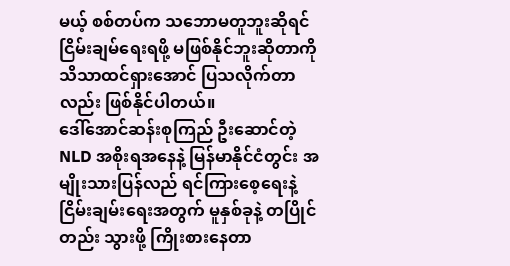မယ့် စစ်တပ်က သဘောမတူဘူးဆိုရင် ငြိမ်းချမ်ရေးရဖို့ မဖြစ်နိုင်ဘူးဆိုတာကို သိသာထင်ရှားအောင် ပြသလိုက်တာလည်း ဖြစ်နိုင်ပါတယ်။
ဒေါ်အောင်ဆန်းစုကြည် ဦးဆောင်တဲ့ NLD အစိုးရအနေနဲ့ မြန်မာနိုင်ငံတွင်း အမျိုးသားပြန်လည် ရင်ကြားစေ့ရေးနဲ့ ငြိမ်းချမ်းရေးအတွက် မူနှစ်ခုနဲ့ တပြိုင်တည်း သွားဖို့ ကြိုးစားနေတာ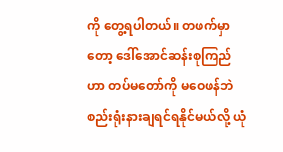ကို တွေ့ရပါတယ်။ တဖက်မှာတော့ ဒေါ်အောင်ဆန်းစုကြည် ဟာ တပ်မတော်ကို မဝေဖန်ဘဲ စည်းရုံးနားချရင်ရနိုင်မယ်လို့ ယုံ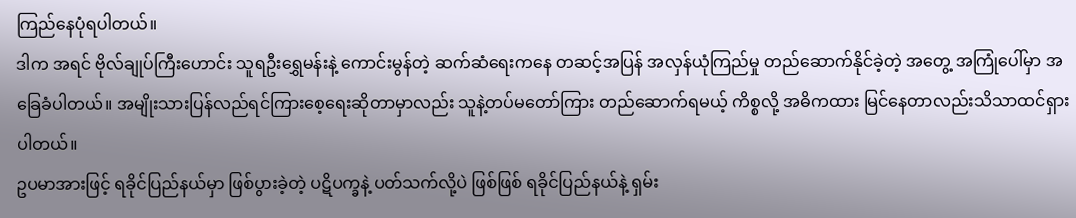ကြည်နေပုံရပါတယ်။
ဒါက အရင် ဗိုလ်ချုပ်ကြီးဟောင်း သူရဦးရွှေမန်းနဲ့ ကောင်းမွန်တဲ့ ဆက်ဆံရေးကနေ တဆင့်အပြန် အလှန်ယုံကြည်မှု တည်ဆောက်နိုင်ခဲ့တဲ့ အတွေ့ အကြုံပေါ်မှာ အခြေခံပါတယ်။ အမျိုးသားပြန်လည်ရင်ကြားစေ့ရေးဆိုတာမှာလည်း သူနဲ့တပ်မတော်ကြား တည်ဆောက်ရမယ့် ကိစ္စလို့ အဓိကထား မြင်နေတာလည်းသိသာထင်ရှားပါတယ်။
ဥပမာအားဖြင့် ရခိုင်ပြည်နယ်မှာ ဖြစ်ပွားခဲ့တဲ့ ပဋိပက္ခနဲ့ ပတ်သက်လို့ပဲ ဖြစ်ဖြစ် ရခိုင်ပြည်နယ်နဲ့ ရှမ်း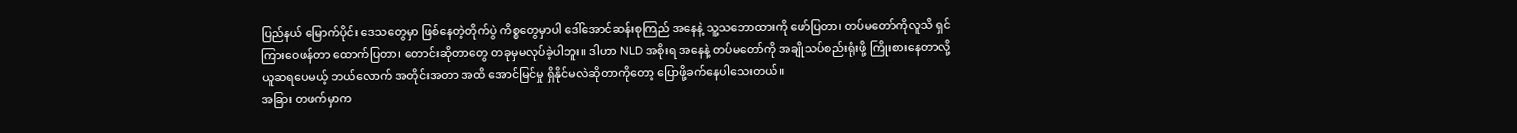ပြည်နယ် မြောက်ပိုင်း ဒေသတွေမှာ ဖြစ်နေတဲ့တိုက်ပွဲ ကိစ္စတွေမှာပါ ဒေါ်အောင်ဆန်းစုကြည် အနေနဲ့ သူ့သဘောထားကို ဖော်ပြတာ၊ တပ်မတော်ကိုလူသိ ရှင်ကြားဝေဖန်တာ ထောက်ပြတာ၊ တောင်းဆိုတာတွေ တခုမှမလုပ်ခဲ့ပါဘူး။ ဒါဟာ NLD အစိုးရ အနေနဲ့ တပ်မတော်ကို အချိုသပ်စည်းရုံးဖို့ ကြိုးစားနေတာလို့ ယူဆရပေမယ့် ဘယ်လောက် အတိုင်းအတာ အထိ အောင်မြင်မှု ရှိနိုင်မလဲဆိုတာကိုတော့ ပြောဖို့ခက်နေပါသေးတယ်။
အခြား တဖက်မှာက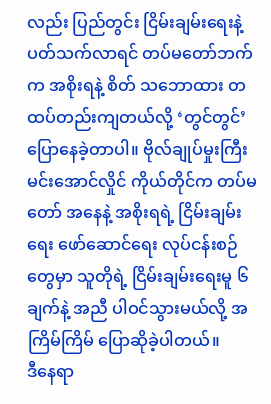လည်း ပြည်တွင်း ငြိမ်းချမ်းရေးနဲ့ ပတ်သက်လာရင် တပ်မတော်ဘက်က အစိုးရနဲ့ စိတ် သဘောထား တထပ်တည်းကျတယ်လို့ ‘တွင်တွင်’ ပြောနေခဲ့တာပါ။ ဗိုလ်ချုပ်မှုးကြီး မင်းအောင်လှိုင် ကိုယ်တိုင်က တပ်မတော် အနေနဲ့ အစိုးရရဲ့ ငြိမ်းချမ်းရေး ဖော်ဆောင်ရေး လုပ်ငန်းစဉ်တွေမှာ သူတိုရဲ့ ငြိမ်းချမ်းရေးမူ ၆ ချက်နဲ့ အညီ ပါဝင်သွားမယ်လို့ အကြိမ်ကြိမ် ပြောဆိုခဲ့ပါတယ်။
ဒီနေရာ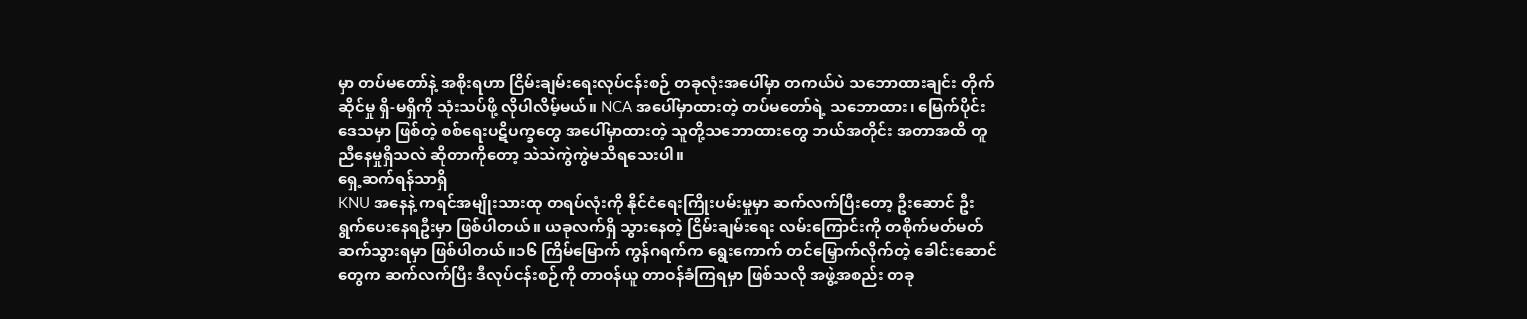မှာ တပ်မတော်နဲ့ အစိုးရဟာ ငြိမ်းချမ်းရေးလုပ်ငန်းစဉ် တခုလုံးအပေါ်မှာ တကယ်ပဲ သဘောထားချင်း တိုက်ဆိုင်မှု ရှိ-မရှိကို သုံးသပ်ဖို့ လိုပါလိမ့်မယ်။ NCA အပေါ်မှာထားတဲ့ တပ်မတော်ရဲ့ သဘောထား၊ မြေက်ပိုင်း ဒေသမှာ ဖြစ်တဲ့ စစ်ရေးပဋိပက္ခတွေ အပေါ်မှာထားတဲ့ သူတို့သဘောထားတွေ ဘယ်အတိုင်း အတာအထိ တူညီနေမှုရှိသလဲ ဆိုတာကိုတော့ သဲသဲကွဲကွဲမသိရသေးပါ။
ရှေ့ဆက်ရန်သာရှိ
KNU အနေနဲ့ ကရင်အမျိုးသားထု တရပ်လုံးကို နိုင်ငံရေးကြိုးပမ်းမှုမှာ ဆက်လက်ပြီးတော့ ဦးဆောင် ဦးရွက်ပေးနေရဦးမှာ ဖြစ်ပါတယ်။ ယခုလက်ရှိ သွားနေတဲ့ ငြိမ်းချမ်းရေး လမ်းကြောင်းကို တစိုက်မတ်မတ် ဆက်သွားရမှာ ဖြစ်ပါတယ်။၁၆ ကြိမ်မြောက် ကွန်ဂရက်က ရွေးကောက် တင်မြှောက်လိုက်တဲ့ ခေါင်းဆောင်တွေက ဆက်လက်ပြီး ဒီလုပ်ငန်းစဉ်ကို တာဝန်ယူ တာဝန်ခံကြရမှာ ဖြစ်သလို အဖွဲ့အစည်း တခု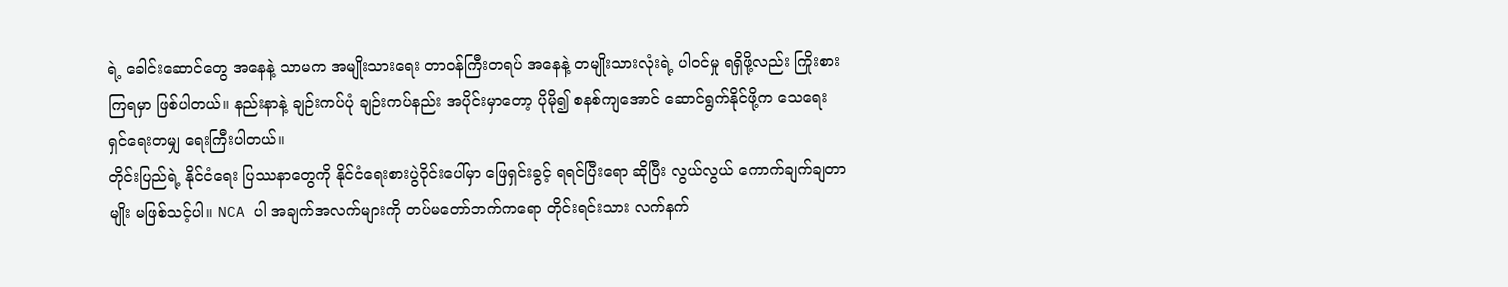ရဲ့ ခေါင်းဆောင်တွေ အနေနဲ့ သာမက အမျိုးသားရေး တာဝန်ကြီးတရပ် အနေနဲ့ တမျိုးသားလုံးရဲ့ ပါဝင်မှု ရရှိဖို့လည်း ကြိုးစားကြရမှာ ဖြစ်ပါတယ်။ နည်းနာနဲ့ ချဉ်းကပ်ပုံ ချဉ်းကပ်နည်း အပိုင်းမှာတော့ ပိုမို၍ စနစ်ကျအောင် ဆောင်ရွက်နိုင်ဖို့က သေရေး ရှင်ရေးတမျှ ရေးကြီးပါတယ်။
တိုင်းပြည်ရဲ့ နိုင်ငံရေး ပြဿနာတွေကို နိုင်ငံရေးစားပွဲဝိုင်းပေါ်မှာ ဖြေရှင်းခွင့် ရရင်ပြီးရော ဆိုပြီး လွယ်လွယ် ကောက်ချက်ချတာမျိုး မဖြစ်သင့်ပါ။ NCA ပါ အချက်အလက်များကို တပ်မတော်ဘက်ကရော တိုင်းရင်းသား လက်နက်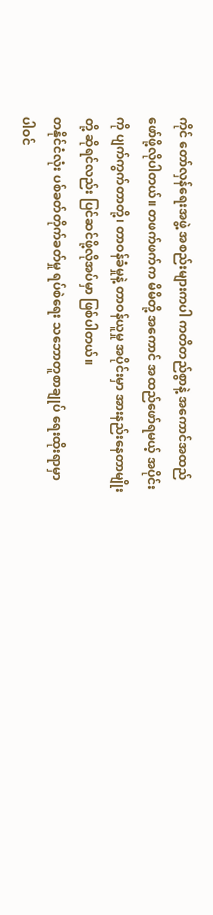ကိုင် တော်လှန်ရေးအဖွဲ့ အစည်းများကပါ ကတိတည်စွာနဲ့ အကောင်အထည် ဖော်ဖို့လိုပါတယ်။ တဖက်ဖက်က မိမိတို့ အကောင် အထည်ဖော်ရမယ့် အပိုင်းကို ပျက်ကွက်တာတို့၊ တာဝန်ခံမှုနဲ့ တာဝန်ယူမှု အပိုင်းမှာ အားနည်းနေတာမျိုးတို့ ဆိုရင်လည်း ပြင်ဆင်ဖို့လိုအပ်မှာ ဖြစ်ပါတယ်။
တနိုင်ငံလုံး ပစ်ခတ်တိုက်ခတ်မှု ရပ်စဲရေး သဘောတူစာချုပ် ရေးထိုးရာမှာ ပါဝင်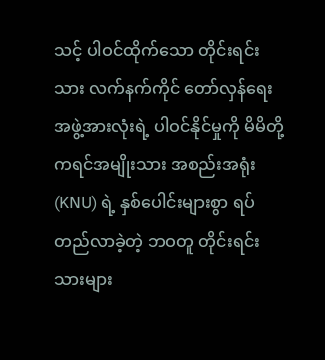သင့် ပါဝင်ထိုက်သော တိုင်းရင်းသား လက်နက်ကိုင် တော်လှန်ရေး အဖွဲ့အားလုံးရဲ့ ပါဝင်နိုင်မှုကို မိမိတို့ ကရင်အမျိုးသား အစည်းအရုံး (KNU) ရဲ့ နှစ်ပေါင်းများစွာ ရပ်တည်လာခဲ့တဲ့ ဘဝတူ တိုင်းရင်းသားများ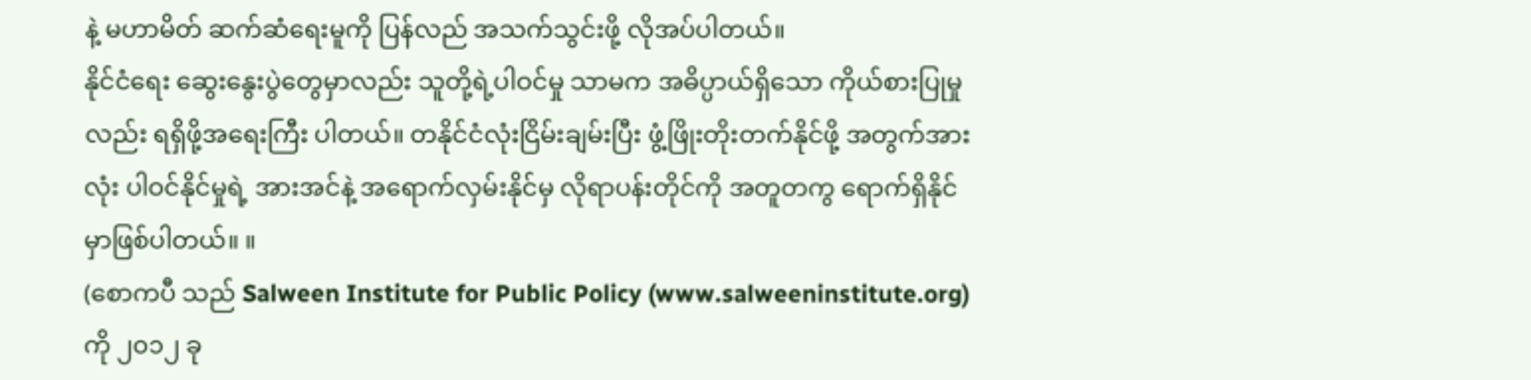နဲ့ မဟာမိတ် ဆက်ဆံရေးမူကို ပြန်လည် အသက်သွင်းဖို့ လိုအပ်ပါတယ်။
နိုင်ငံရေး ဆွေးနွေးပွဲတွေမှာလည်း သူတို့ရဲ့ပါဝင်မှု သာမက အဓိပ္ပာယ်ရှိသော ကိုယ်စားပြုမှုလည်း ရရှိဖို့အရေးကြီး ပါတယ်။ တနိုင်ငံလုံးငြိမ်းချမ်းပြီး ဖွံ့ဖြိုးတိုးတက်နိုင်ဖို့ အတွက်အားလုံး ပါဝင်နိုင်မှုရဲ့ အားအင်နဲ့ အရောက်လှမ်းနိုင်မှ လိုရာပန်းတိုင်ကို အတူတကွ ရောက်ရှိနိုင်မှာဖြစ်ပါတယ်။ ။
(စောကပီ သည် Salween Institute for Public Policy (www.salweeninstitute.org) ကို ၂၀၁၂ ခု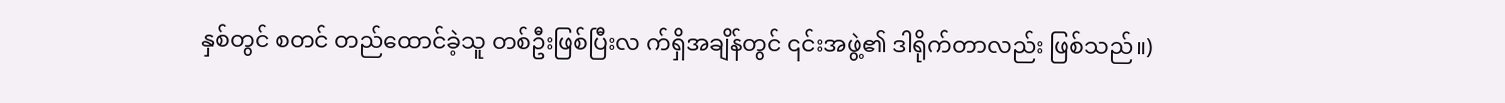နှစ်တွင် စတင် တည်ထောင်ခဲ့သူ တစ်ဦးဖြစ်ပြီးလ က်ရှိအချိန်တွင် ၎င်းအဖွဲ့၏ ဒါရိုက်တာလည်း ဖြစ်သည်။)